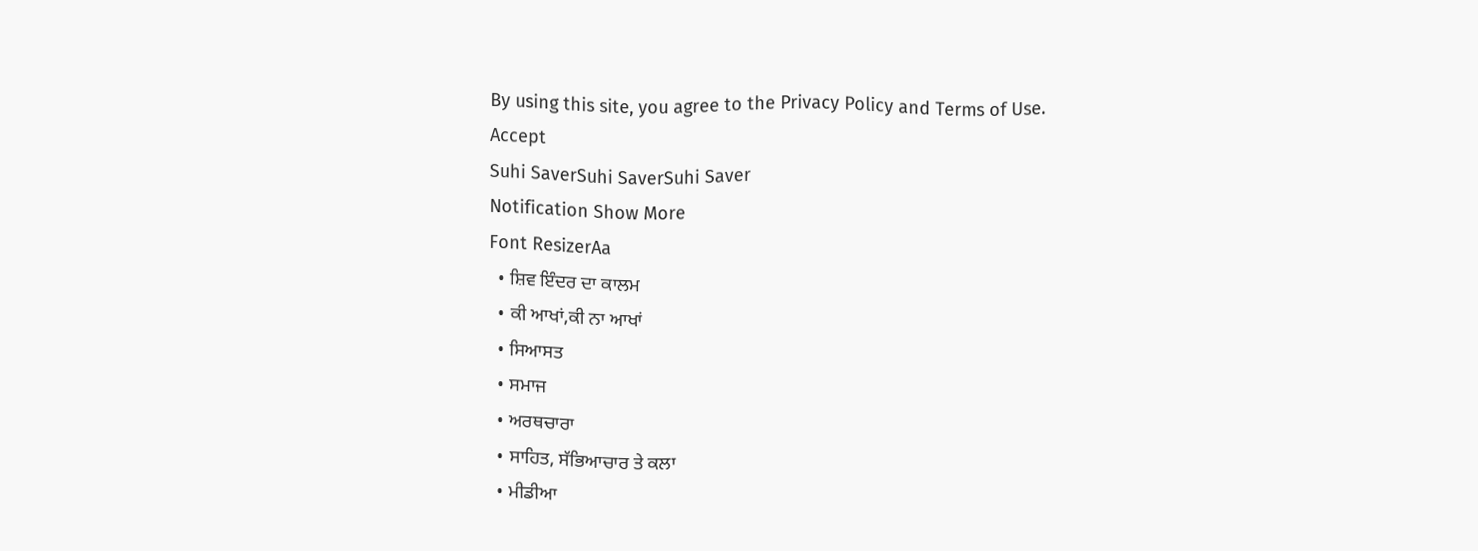By using this site, you agree to the Privacy Policy and Terms of Use.
Accept
Suhi SaverSuhi SaverSuhi Saver
Notification Show More
Font ResizerAa
  • ਸ਼ਿਵ ਇੰਦਰ ਦਾ ਕਾਲਮ
  • ਕੀ ਆਖਾਂ,ਕੀ ਨਾ ਆਖਾਂ
  • ਸਿਆਸਤ
  • ਸਮਾਜ
  • ਅਰਥਚਾਰਾ
  • ਸਾਹਿਤ, ਸੱਭਿਆਚਾਰ ਤੇ ਕਲਾ
  • ਮੀਡੀਆ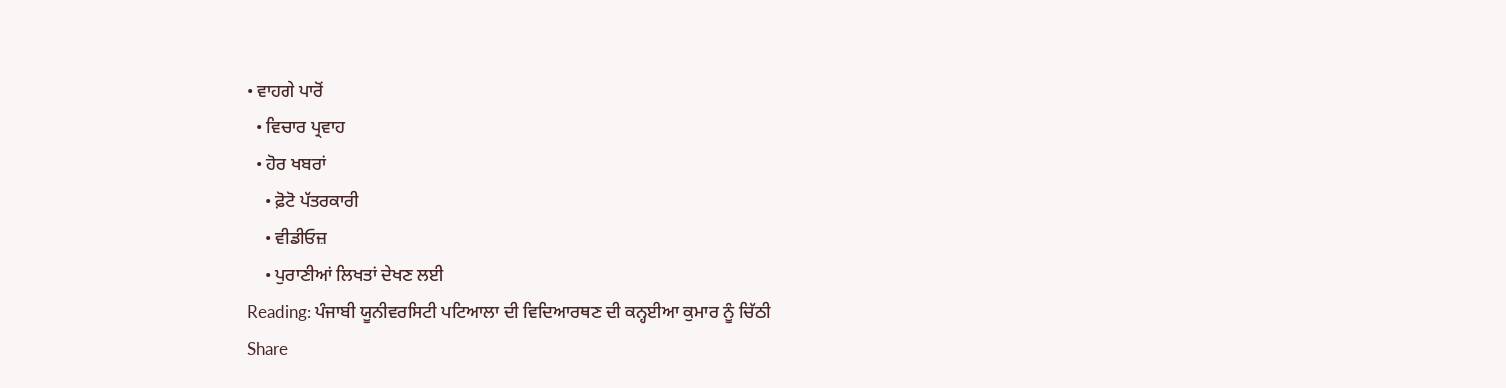• ਵਾਹਗੇ ਪਾਰੋਂ
  • ਵਿਚਾਰ ਪ੍ਰਵਾਹ
  • ਹੋਰ ਖਬਰਾਂ
    • ਫ਼ੋਟੋ ਪੱਤਰਕਾਰੀ
    • ਵੀਡੀਓਜ਼
    • ਪੁਰਾਣੀਆਂ ਲਿਖਤਾਂ ਦੇਖਣ ਲਈ
Reading: ਪੰਜਾਬੀ ਯੂਨੀਵਰਸਿਟੀ ਪਟਿਆਲਾ ਦੀ ਵਿਦਿਆਰਥਣ ਦੀ ਕਨ੍ਹਈਆ ਕੁਮਾਰ ਨੂੰ ਚਿੱਠੀ
Share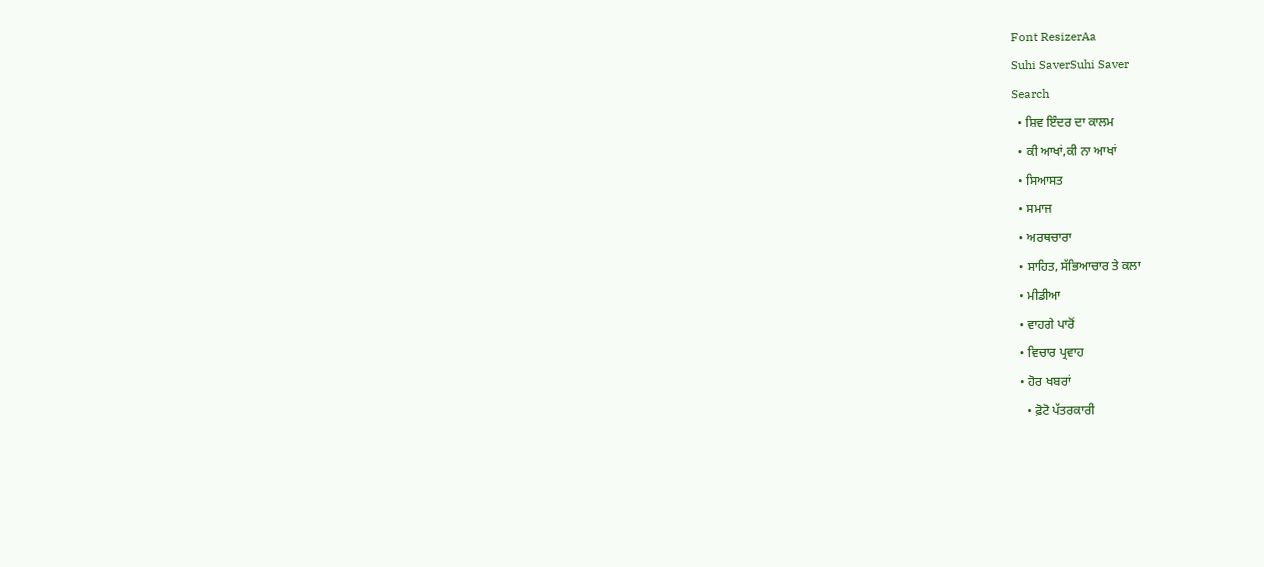Font ResizerAa
Suhi SaverSuhi Saver
Search
  • ਸ਼ਿਵ ਇੰਦਰ ਦਾ ਕਾਲਮ
  • ਕੀ ਆਖਾਂ,ਕੀ ਨਾ ਆਖਾਂ
  • ਸਿਆਸਤ
  • ਸਮਾਜ
  • ਅਰਥਚਾਰਾ
  • ਸਾਹਿਤ, ਸੱਭਿਆਚਾਰ ਤੇ ਕਲਾ
  • ਮੀਡੀਆ
  • ਵਾਹਗੇ ਪਾਰੋਂ
  • ਵਿਚਾਰ ਪ੍ਰਵਾਹ
  • ਹੋਰ ਖਬਰਾਂ
    • ਫ਼ੋਟੋ ਪੱਤਰਕਾਰੀ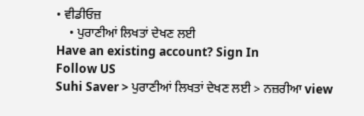• ਵੀਡੀਓਜ਼
    • ਪੁਰਾਣੀਆਂ ਲਿਖਤਾਂ ਦੇਖਣ ਲਈ
Have an existing account? Sign In
Follow US
Suhi Saver > ਪੁਰਾਣੀਆਂ ਲਿਖਤਾਂ ਦੇਖਣ ਲਈ > ਨਜ਼ਰੀਆ view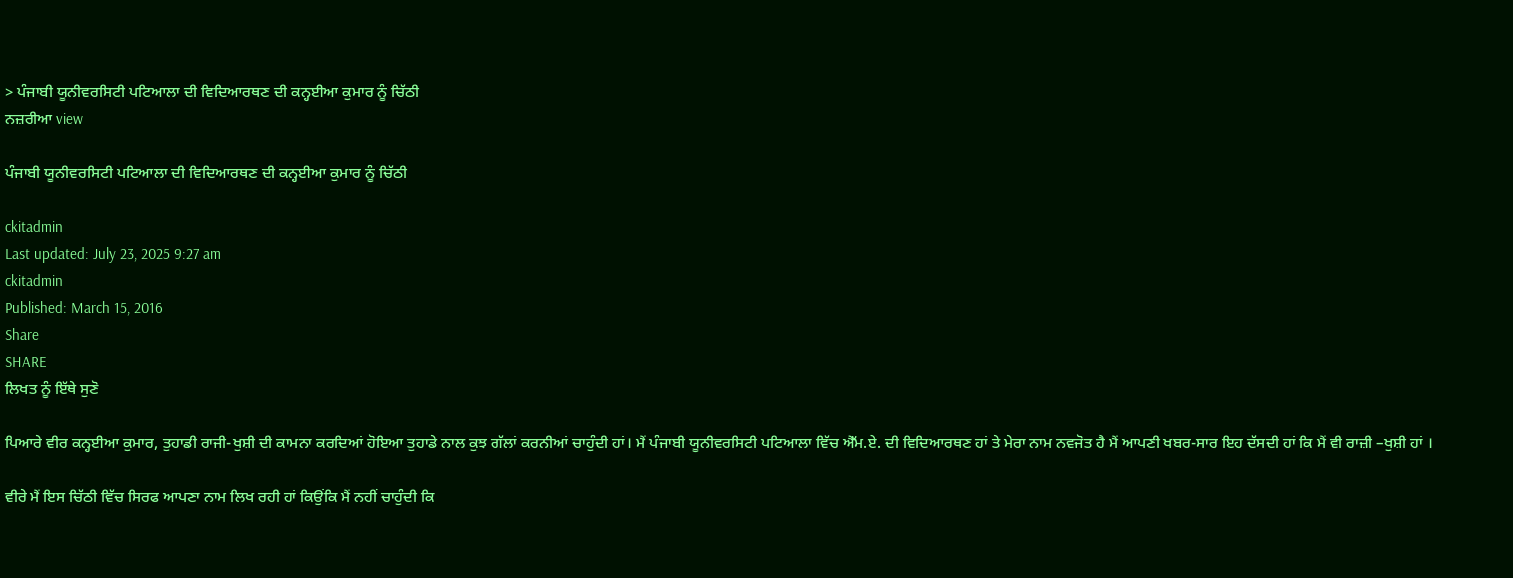> ਪੰਜਾਬੀ ਯੂਨੀਵਰਸਿਟੀ ਪਟਿਆਲਾ ਦੀ ਵਿਦਿਆਰਥਣ ਦੀ ਕਨ੍ਹਈਆ ਕੁਮਾਰ ਨੂੰ ਚਿੱਠੀ
ਨਜ਼ਰੀਆ view

ਪੰਜਾਬੀ ਯੂਨੀਵਰਸਿਟੀ ਪਟਿਆਲਾ ਦੀ ਵਿਦਿਆਰਥਣ ਦੀ ਕਨ੍ਹਈਆ ਕੁਮਾਰ ਨੂੰ ਚਿੱਠੀ

ckitadmin
Last updated: July 23, 2025 9:27 am
ckitadmin
Published: March 15, 2016
Share
SHARE
ਲਿਖਤ ਨੂੰ ਇੱਥੇ ਸੁਣੋ

ਪਿਆਰੇ ਵੀਰ ਕਨ੍ਹਈਆ ਕੁਮਾਰ, ਤੁਹਾਡੀ ਰਾਜੀ-ਖੁਸ਼ੀ ਦੀ ਕਾਮਨਾ ਕਰਦਿਆਂ ਹੋਇਆ ਤੁਹਾਡੇ ਨਾਲ ਕੁਝ ਗੱਲਾਂ ਕਰਨੀਆਂ ਚਾਹੁੰਦੀ ਹਾਂ। ਮੈਂ ਪੰਜਾਬੀ ਯੂਨੀਵਰਸਿਟੀ ਪਟਿਆਲਾ ਵਿੱਚ ਐੱਮ.ਏ. ਦੀ ਵਿਦਿਆਰਥਣ ਹਾਂ ਤੇ ਮੇਰਾ ਨਾਮ ਨਵਜੋਤ ਹੈ ਮੈਂ ਆਪਣੀ ਖਬਰ-ਸਾਰ ਇਹ ਦੱਸਦੀ ਹਾਂ ਕਿ ਮੈਂ ਵੀ ਰਾਜ਼ੀ –ਖੁਸ਼ੀ ਹਾਂ ।

ਵੀਰੇ ਮੈਂ ਇਸ ਚਿੱਠੀ ਵਿੱਚ ਸਿਰਫ ਆਪਣਾ ਨਾਮ ਲਿਖ ਰਹੀ ਹਾਂ ਕਿਉਂਕਿ ਮੈਂ ਨਹੀਂ ਚਾਹੁੰਦੀ ਕਿ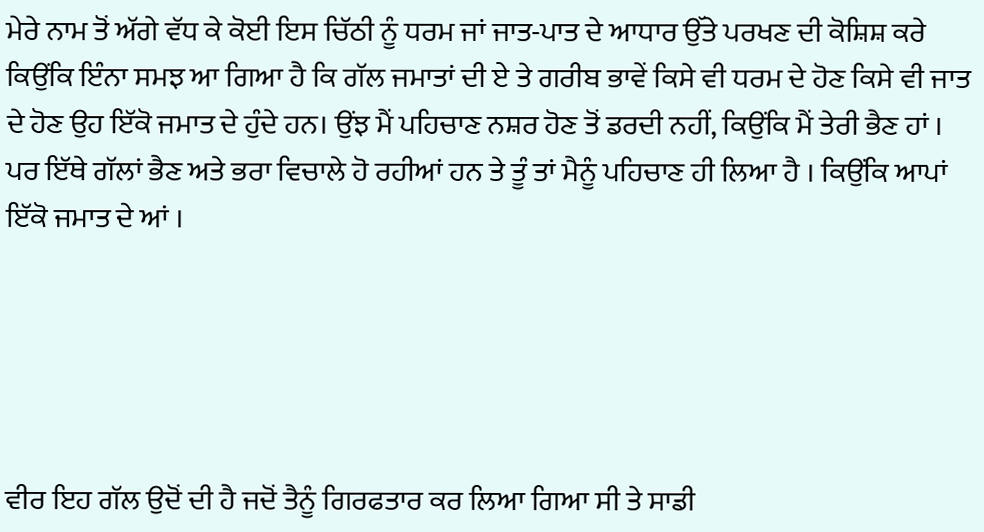ਮੇਰੇ ਨਾਮ ਤੋਂ ਅੱਗੇ ਵੱਧ ਕੇ ਕੋਈ ਇਸ ਚਿੱਠੀ ਨੂੰ ਧਰਮ ਜਾਂ ਜਾਤ-ਪਾਤ ਦੇ ਆਧਾਰ ਉੱਤੇ ਪਰਖਣ ਦੀ ਕੋਸ਼ਿਸ਼ ਕਰੇ ਕਿਉਂਕਿ ਇੰਨਾ ਸਮਝ ਆ ਗਿਆ ਹੈ ਕਿ ਗੱਲ ਜਮਾਤਾਂ ਦੀ ਏ ਤੇ ਗਰੀਬ ਭਾਵੇਂ ਕਿਸੇ ਵੀ ਧਰਮ ਦੇ ਹੋਣ ਕਿਸੇ ਵੀ ਜਾਤ ਦੇ ਹੋਣ ਉਹ ਇੱਕੋ ਜਮਾਤ ਦੇ ਹੁੰਦੇ ਹਨ। ਉਂਝ ਮੈਂ ਪਹਿਚਾਣ ਨਸ਼ਰ ਹੋਣ ਤੋਂ ਡਰਦੀ ਨਹੀਂ, ਕਿਉਂਕਿ ਮੈਂ ਤੇਰੀ ਭੈਣ ਹਾਂ । ਪਰ ਇੱਥੇ ਗੱਲਾਂ ਭੈਣ ਅਤੇ ਭਰਾ ਵਿਚਾਲੇ ਹੋ ਰਹੀਆਂ ਹਨ ਤੇ ਤੂੰ ਤਾਂ ਮੈਨੂੰ ਪਹਿਚਾਣ ਹੀ ਲਿਆ ਹੈ । ਕਿਉਂਕਿ ਆਪਾਂ ਇੱਕੋ ਜਮਾਤ ਦੇ ਆਂ ।





ਵੀਰ ਇਹ ਗੱਲ ਉਦੋਂ ਦੀ ਹੈ ਜਦੋਂ ਤੈਨੂੰ ਗਿਰਫਤਾਰ ਕਰ ਲਿਆ ਗਿਆ ਸੀ ਤੇ ਸਾਡੀ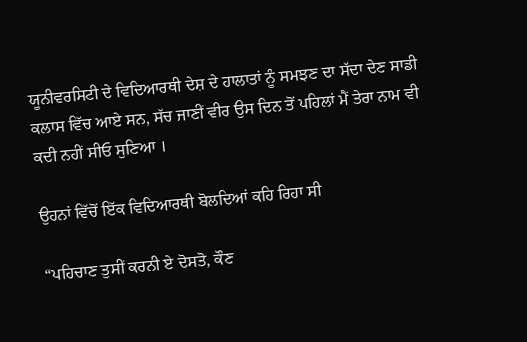ਯੂਨੀਵਰਸਿਟੀ ਦੇ ਵਿਦਿਆਰਥੀ ਦੇਸ਼ ਦੇ ਹਾਲਾਤਾਂ ਨੂੰ ਸਮਝਣ ਦਾ ਸੱਦਾ ਦੇਣ ਸਾਡੀ ਕਲਾਸ ਵਿੱਚ ਆਏ ਸਨ, ਸੱਚ ਜਾਣੀਂ ਵੀਰ ਉਸ ਦਿਨ ਤੋਂ ਪਹਿਲਾਂ ਮੈਂ ਤੇਰਾ ਨਾਮ ਵੀ ਕਦੀ ਨਹੀਂ ਸੀਓ ਸੁਣਿਆ ।

ਉਹਨਾਂ ਵਿੱਚੋਂ ਇੱਕ ਵਿਦਿਆਰਥੀ ਬੋਲਦਿਆਂ ਕਹਿ ਰਿਹਾ ਸੀ

“ਪਹਿਚਾਣ ਤੁਸੀਂ ਕਰਨੀ ਏ ਦੋਸਤੋ, ਕੌਣ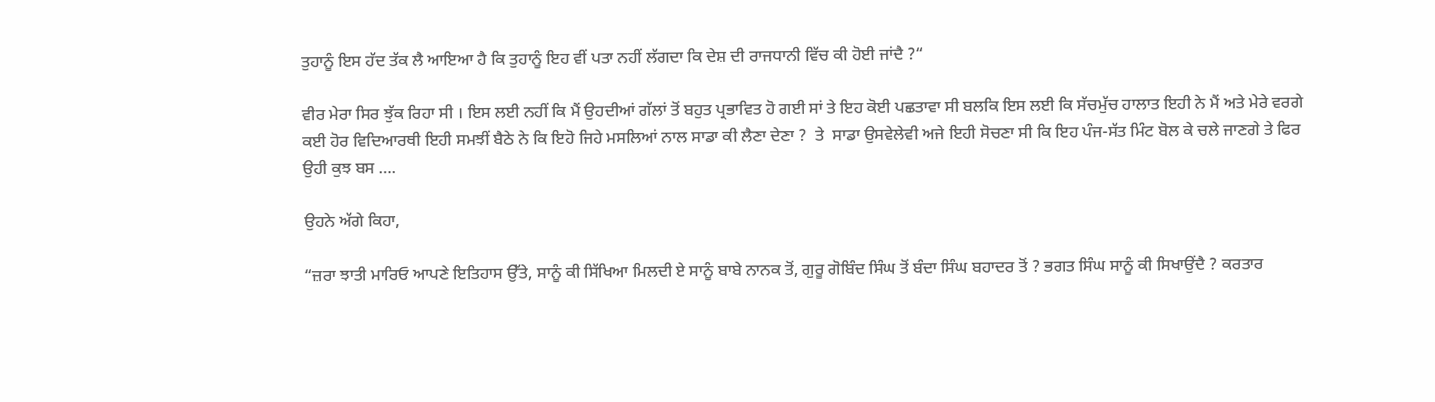ਤੁਹਾਨੂੰ ਇਸ ਹੱਦ ਤੱਕ ਲੈ ਆਇਆ ਹੈ ਕਿ ਤੁਹਾਨੂੰ ਇਹ ਵੀਂ ਪਤਾ ਨਹੀਂ ਲੱਗਦਾ ਕਿ ਦੇਸ਼ ਦੀ ਰਾਜਧਾਨੀ ਵਿੱਚ ਕੀ ਹੋਈ ਜਾਂਦੈ ?“

ਵੀਰ ਮੇਰਾ ਸਿਰ ਝੁੱਕ ਰਿਹਾ ਸੀ । ਇਸ ਲਈ ਨਹੀਂ ਕਿ ਮੈਂ ਉਹਦੀਆਂ ਗੱਲਾਂ ਤੋਂ ਬਹੁਤ ਪ੍ਰਭਾਵਿਤ ਹੋ ਗਈ ਸਾਂ ਤੇ ਇਹ ਕੋਈ ਪਛਤਾਵਾ ਸੀ ਬਲਕਿ ਇਸ ਲਈ ਕਿ ਸੱਚਮੁੱਚ ਹਾਲਾਤ ਇਹੀ ਨੇ ਮੈਂ ਅਤੇ ਮੇਰੇ ਵਰਗੇ ਕਈ ਹੋਰ ਵਿਦਿਆਰਥੀ ਇਹੀ ਸਮਝੀਂ ਬੈਠੇ ਨੇ ਕਿ ਇਹੋ ਜਿਹੇ ਮਸਲਿਆਂ ਨਾਲ ਸਾਡਾ ਕੀ ਲੈਣਾ ਦੇਣਾ ?  ਤੇ  ਸਾਡਾ ਉਸਵੇਲੇਵੀ ਅਜੇ ਇਹੀ ਸੋਚਣਾ ਸੀ ਕਿ ਇਹ ਪੰਜ-ਸੱਤ ਮਿੰਟ ਬੋਲ ਕੇ ਚਲੇ ਜਾਣਗੇ ਤੇ ਫਿਰ ਉਹੀ ਕੁਝ ਬਸ ….

ਉਹਨੇ ਅੱਗੇ ਕਿਹਾ,

“ਜ਼ਰਾ ਝਾਤੀ ਮਾਰਿਓ ਆਪਣੇ ਇਤਿਹਾਸ ਉੱਤੇ, ਸਾਨੂੰ ਕੀ ਸਿੱਖਿਆ ਮਿਲਦੀ ਏ ਸਾਨੂੰ ਬਾਬੇ ਨਾਨਕ ਤੋਂ, ਗੁਰੂ ਗੋਬਿੰਦ ਸਿੰਘ ਤੋਂ ਬੰਦਾ ਸਿੰਘ ਬਹਾਦਰ ਤੋਂ ? ਭਗਤ ਸਿੰਘ ਸਾਨੂੰ ਕੀ ਸਿਖਾਉਂਦੈ ? ਕਰਤਾਰ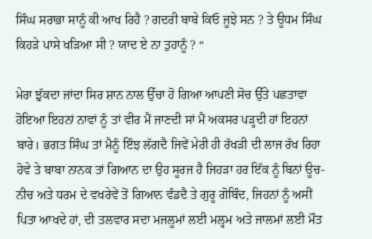ਸਿੰਘ ਸਰਾਭਾ ਸਾਨੂੰ ਕੀ ਆਖ ਰਿਹੈ ? ਗਦਰੀ ਬਾਬੇ ਕਿਓ ਜੂਝੇ ਸਨ ? ਤੇ ਊਧਮ ਸਿੰਘ ਕਿਹੜੇ ਪਾਸੇ ਖੜਿਆ ਸੀ ? ਯਾਦ ਏ ਨਾ ਤੁਹਾਨੂੰ ? “

ਮੇਰਾ ਝੁੱਕਦਾ ਜਾਂਦਾ ਸਿਰ ਸ਼ਾਨ ਨਾਲ ਉੱਚਾ ਹੋ ਗਿਆ ਆਪਣੀ ਸੋਚ ਉੱਤੇ ਪਛਤਾਵਾ ਹੋਇਆ ਇਹਨਾਂ ਨਾਵਾਂ ਨੂੰ ਤਾਂ ਵੀਰ ਮੈਂ ਜਾਣਦੀ ਸਾਂ ਮੈਂ ਅਕਸਰ ਪੜ੍ਹਦੀ ਹਾਂ ਇਹਨਾਂ ਬਾਰੇ। ਭਗਤ ਸਿੰਘ ਤਾਂ ਮੈਨੂੰ ਇੰਝ ਲੱਗਦੈ ਜਿਵੇਂ ਮੇਰੀ ਹੀ ਰੱਖੜੀ ਦੀ ਲਾਜ ਰੱਖ ਰਿਹਾ ਹੋਵੇ ਤੇ ਬਾਬਾ ਨਾਨਕ ਤਾਂ ਗਿਆਨ ਦਾ ਉਹ ਸੂਰਜ ਹੈ ਜਿਹੜਾ ਹਰ ਇੱਕ ਨੂੰ ਬਿਨਾਂ ਊਚ-ਨੀਚ ਅਤੇ ਧਰਮ ਦੇ ਵਖਰੇਵੇਂ ਤੋਂ ਗਿਆਨ ਵੰਡਦੈ ਤੇ ਗੁਰੂ ਗੋਬਿੰਦ, ਜਿਹਨਾਂ ਨੂੰ ਅਸੀਂ ਪਿਤਾ ਆਖਦੇ ਹਾਂ, ਦੀ ਤਲਵਾਰ ਸਦਾ ਮਜਲੂਮਾਂ ਲਈ ਮਲ੍ਹਮ ਅਤੇ ਜਾਲਮਾਂ ਲਈ ਮੌਤ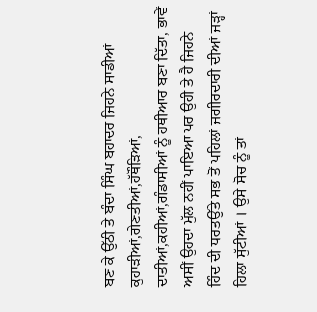ਬਣ ਕੇ ਉੱਠੀ ਤੇ ਬੰਦਾ ਸਿੰਘ ਬਹਾਦਰ ਜਿਹਨੇ ਸਾਡੀਆਂ ਕੁਹਾੜੀਆਂ,ਗੇਣਤੀਆਂ,ਹੱਥੌੜਿਆਂ, ਦਾਤੀਆਂ,ਕਹੀਆਂ,ਗੰਡਾਸੀਆਂ ਨੂੰ ਹਥੀਆਰ ਬਣਾ ਦਿੱਤਾ, ਭਾਵੇਂ ਅਸੀਂ ਉਹਦਾ ਮੁੱਲ ਨਹੀਂ ਪਾਇਆ ਪਰ ਉਹੀ ਤੇ ਹੈ ਜਿਹਨੇ  ਹਿੰਦ ਦੀ ਧਰਤਉੱਤੇ ਸਭ ਤੋਂ ਪਹਿਲਾਂ ਜਗੀਰਦਾਰੀ ਦੀਆਂ ਜੜ੍ਹਾਂ ਹਿਲਾ ਸੁੱਟੀਆਂ । ਉਸੇ ਸੋਚ ਨੂੰ ਤਾਂ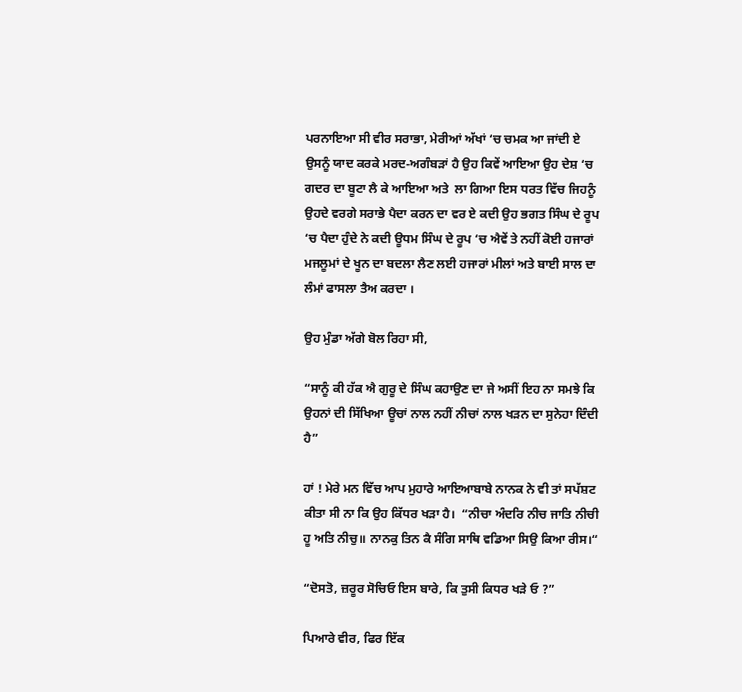ਪਰਨਾਇਆ ਸੀ ਵੀਰ ਸਰਾਭਾ, ਮੇਰੀਆਂ ਅੱਖਾਂ ‘ਚ ਚਮਕ ਆ ਜਾਂਦੀ ਏ ਉਸਨੂੰ ਯਾਦ ਕਰਕੇ ਮਰਦ-ਅਗੰਬੜਾਂ ਹੈ ਉਹ ਕਿਵੇਂ ਆਇਆ ਉਹ ਦੇਸ਼ ‘ਚ ਗਦਰ ਦਾ ਬੂਟਾ ਲੈ ਕੇ ਆਇਆ ਅਤੇ  ਲਾ ਗਿਆ ਇਸ ਧਰਤ ਵਿੱਚ ਜਿਹਨੂੰ ਉਹਦੇ ਵਰਗੇ ਸਰਾਭੇ ਪੈਦਾ ਕਰਨ ਦਾ ਵਰ ਏ ਕਦੀ ਉਹ ਭਗਤ ਸਿੰਘ ਦੇ ਰੂਪ ‘ਚ ਪੈਦਾ ਹੁੰਦੇ ਨੇ ਕਦੀ ਊਧਮ ਸਿੰਘ ਦੇ ਰੂਪ ‘ਚ ਐਵੇਂ ਤੇ ਨਹੀਂ ਕੋਈ ਹਜਾਰਾਂ ਮਜਲੂਮਾਂ ਦੇ ਖੂਨ ਦਾ ਬਦਲਾ ਲੈਣ ਲਈ ਹਜਾਰਾਂ ਮੀਲਾਂ ਅਤੇ ਬਾਈ ਸਾਲ ਦਾ ਲੰਮਾਂ ਫਾਸਲਾ ਤੈਅ ਕਰਦਾ ।

ਉਹ ਮੁੰਡਾ ਅੱਗੇ ਬੋਲ ਰਿਹਾ ਸੀ,

“ਸਾਨੂੰ ਕੀ ਹੱਕ ਐ ਗੁਰੂ ਦੇ ਸਿੰਘ ਕਹਾਉਣ ਦਾ ਜੇ ਅਸੀਂ ਇਹ ਨਾ ਸਮਝੇ ਕਿ ਉਹਨਾਂ ਦੀ ਸਿੱਖਿਆ ਊਚਾਂ ਨਾਲ ਨਹੀਂ ਨੀਚਾਂ ਨਾਲ ਖੜਨ ਦਾ ਸੁਨੇਹਾ ਦਿੰਦੀ ਹੈ”

ਹਾਂ ! ਮੇਰੇ ਮਨ ਵਿੱਚ ਆਪ ਮੁਹਾਰੇ ਆਇਆਬਾਬੇ ਨਾਨਕ ਨੇ ਵੀ ਤਾਂ ਸਪੱਸ਼ਟ ਕੀਤਾ ਸੀ ਨਾ ਕਿ ਉਹ ਕਿੱਧਰ ਖੜਾ ਹੈ।  “ਨੀਚਾ ਅੰਦਰਿ ਨੀਚ ਜਾਤਿ ਨੀਚੀ ਹੂ ਅਤਿ ਨੀਚੁ॥ ਨਾਨਕੁ ਤਿਨ ਕੈ ਸੰਗਿ ਸਾਥਿ ਵਡਿਆ ਸਿਉ ਕਿਆ ਰੀਸ।“

“ਦੋਸਤੋ, ਜ਼ਰੂਰ ਸੋਚਿਓ ਇਸ ਬਾਰੇ, ਕਿ ਤੁਸੀ ਕਿਧਰ ਖੜੇ ਓ ?”

ਪਿਆਰੇ ਵੀਰ, ਫਿਰ ਇੱਕ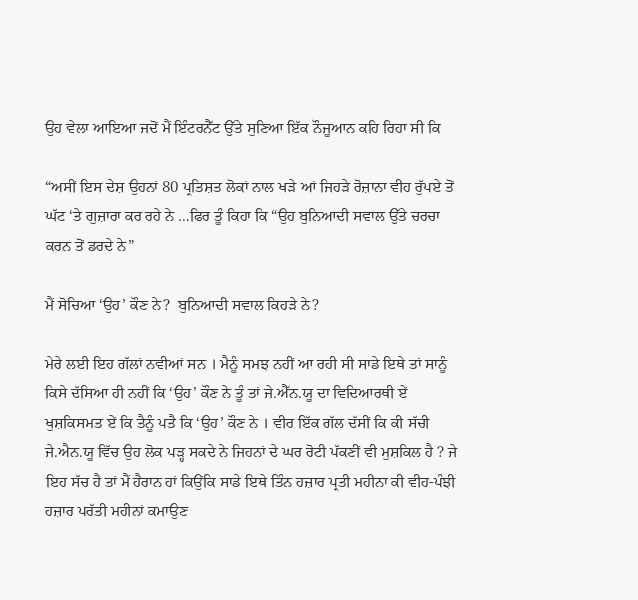ਉਹ ਵੇਲਾ ਆਇਆ ਜਦੋਂ ਮੈਂ ਇੰਟਰਨੈੱਟ ਉੱਤੇ ਸੁਣਿਆ ਇੱਕ ਨੌਜੂਆਨ ਕਹਿ ਰਿਹਾ ਸੀ ਕਿ

“ਅਸੀਂ ਇਸ ਦੇਸ਼ ਉਹਨਾਂ 80 ਪ੍ਰਤਿਸ਼ਤ ਲੋਕਾਂ ਨਾਲ ਖੜੇ ਆਂ ਜਿਹੜੇ ਰੋਜ਼ਾਨਾ ਵੀਹ ਰੁੱਪਏ ਤੋਂ ਘੱਟ ‘ਤੇ ਗੁਜ਼ਾਰਾ ਕਰ ਰਹੇ ਨੇ …ਫਿਰ ਤੂੰ ਕਿਹਾ ਕਿ “ਉਹ ਬੁਨਿਆਦੀ ਸਵਾਲ ਉੱਤੇ ਚਰਚਾ ਕਰਨ ਤੋਂ ਡਰਦੇ ਨੇ”

ਮੈਂ ਸੋਚਿਆ ‘ਉਹ’ ਕੌਣ ਨੇ?  ਬੁਨਿਆਦੀ ਸਵਾਲ ਕਿਹੜੇ ਨੇ?

ਮੇਰੇ ਲਈ ਇਹ ਗੱਲਾਂ ਨਵੀਆਂ ਸਨ । ਮੈਨੂੰ ਸਮਝ ਨਹੀਂ ਆ ਰਹੀ ਸੀ ਸਾਡੇ ਇਥੇ ਤਾਂ ਸਾਨੂੰ ਕਿਸੇ ਦੱਸਿਆ ਹੀ ਨਹੀਂ ਕਿ ‘ਉਹ’ ਕੌਣ ਨੇ ਤੂੰ ਤਾਂ ਜੇ.ਐੱਨ.ਯੂ ਦਾ ਵਿਦਿਆਰਥੀ ਏਂ ਖੁਸ਼ਕਿਸਮਤ ਏਂ ਕਿ ਤੈਨੂੰ ਪਤੈ ਕਿ ‘ਉਹ’ ਕੌਣ ਨੇ । ਵੀਰ ਇੱਕ ਗੱਲ ਦੱਸੀਂ ਕਿ ਕੀ ਸੱਚੀ ਜੇ.ਐਨ.ਯੂ ਵਿੱਚ ਉਹ ਲੋਕ ਪੜ੍ਹ ਸਕਦੇ ਨੇ ਜਿਹਨਾਂ ਦੇ ਘਰ ਰੋਟੀ ਪੱਕਣੀਂ ਵੀ ਮੁਸ਼ਕਿਲ ਹੈ ? ਜੇ ਇਹ ਸੱਚ ਹੈ ਤਾਂ ਮੈਂ ਹੈਰਾਨ ਹਾਂ ਕਿਉਂਕਿ ਸਾਡੇ ਇਥੇ ਤਿੰਨ ਹਜ਼ਾਰ ਪ੍ਰਤੀ ਮਹੀਨਾ ਕੀ ਵੀਹ-ਪੰਝੀ ਹਜ਼ਾਰ ਪਰੱਤੀ ਮਹੀਨਾਂ ਕਮਾਉਣ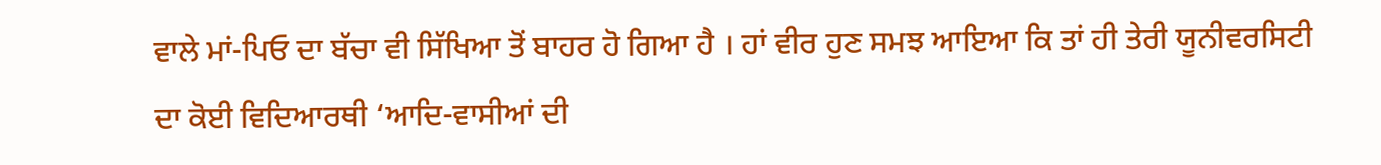ਵਾਲੇ ਮਾਂ-ਪਿਓ ਦਾ ਬੱਚਾ ਵੀ ਸਿੱਖਿਆ ਤੋਂ ਬਾਹਰ ਹੋ ਗਿਆ ਹੈ । ਹਾਂ ਵੀਰ ਹੁਣ ਸਮਝ ਆਇਆ ਕਿ ਤਾਂ ਹੀ ਤੇਰੀ ਯੂਨੀਵਰਸਿਟੀ ਦਾ ਕੋਈ ਵਿਦਿਆਰਥੀ ‘ਆਦਿ-ਵਾਸੀਆਂ ਦੀ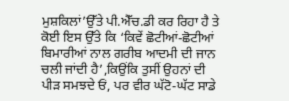ਮੁਸ਼ਕਿਲਾਂ’ਉੱਤੇ ਪੀ.ਐੱਚ.ਡੀ ਕਰ ਰਿਹਾ ਹੈ ਤੇ ਕੋਈ ਇਸ ਉੱਤੇ ਕਿ ‘ਕਿਵੇਂ ਛੋਟੀਆਂ-ਛੋਟੀਆਂ ਬਿਮਾਰੀਆਂ ਨਾਲ ਗਰੀਬ ਆਦਮੀ ਦੀ ਜਾਨ ਚਲੀ ਜਾਂਦੀ ਹੈ’,ਕਿਉਂਕਿ ਤੁਸੀਂ ਉਹਨਾਂ ਦੀ ਪੀੜ ਸਮਝਦੇ ਓਂ, ਪਰ ਵੀਰ ਘੱਟੋ-ਘੱਟ ਸਾਡੇ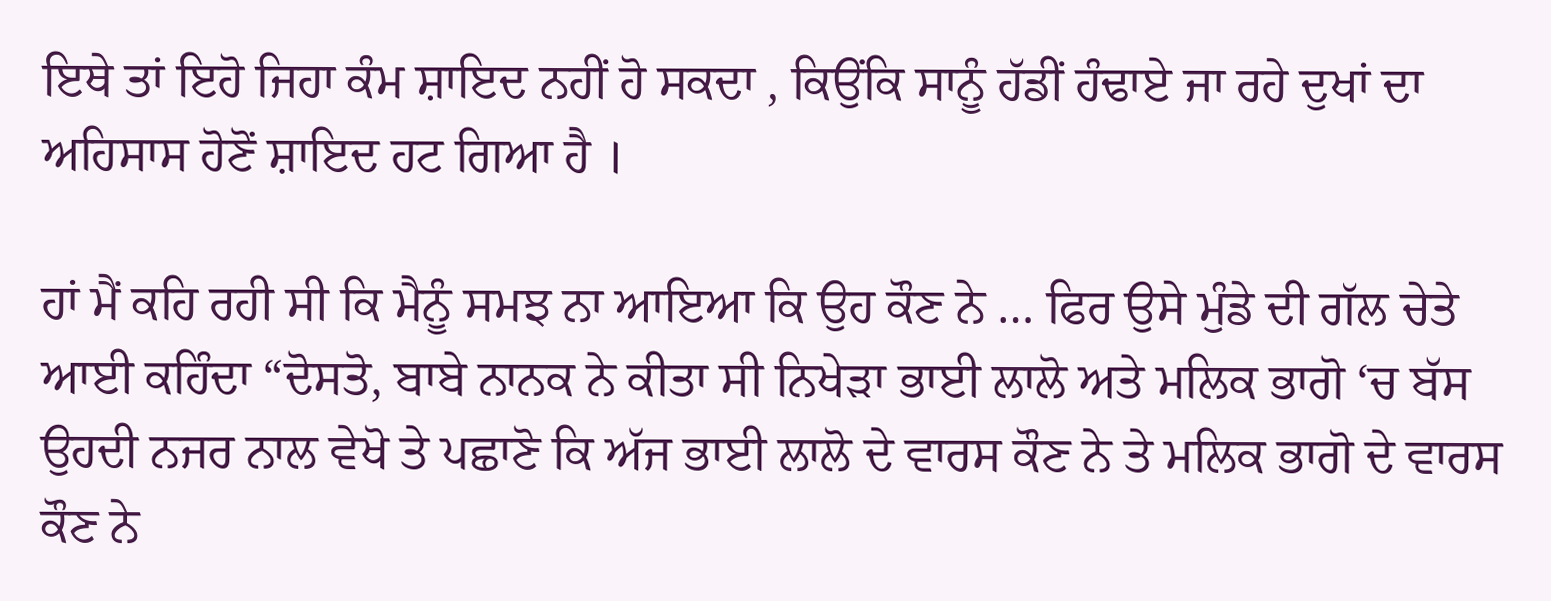ਇਥੇ ਤਾਂ ਇਹੋ ਜਿਹਾ ਕੰਮ ਸ਼ਾਇਦ ਨਹੀਂ ਹੋ ਸਕਦਾ , ਕਿਉਂਕਿ ਸਾਨੂੰ ਹੱਡੀਂ ਹੰਢਾਏ ਜਾ ਰਹੇ ਦੁਖਾਂ ਦਾ ਅਹਿਸਾਸ ਹੋਣੋਂ ਸ਼ਾਇਦ ਹਟ ਗਿਆ ਹੈ ।

ਹਾਂ ਮੈਂ ਕਹਿ ਰਹੀ ਸੀ ਕਿ ਮੈਨੂੰ ਸਮਝ ਨਾ ਆਇਆ ਕਿ ਉਹ ਕੌਣ ਨੇ … ਫਿਰ ਉਸੇ ਮੁੰਡੇ ਦੀ ਗੱਲ ਚੇਤੇ ਆਈ ਕਹਿੰਦਾ “ਦੋਸਤੋ, ਬਾਬੇ ਨਾਨਕ ਨੇ ਕੀਤਾ ਸੀ ਨਿਖੇੜਾ ਭਾਈ ਲਾਲੋ ਅਤੇ ਮਲਿਕ ਭਾਗੋ ‘ਚ ਬੱਸ ਉਹਦੀ ਨਜਰ ਨਾਲ ਵੇਖੋ ਤੇ ਪਛਾਣੋ ਕਿ ਅੱਜ ਭਾਈ ਲਾਲੋ ਦੇ ਵਾਰਸ ਕੌਣ ਨੇ ਤੇ ਮਲਿਕ ਭਾਗੋ ਦੇ ਵਾਰਸ ਕੌਣ ਨੇ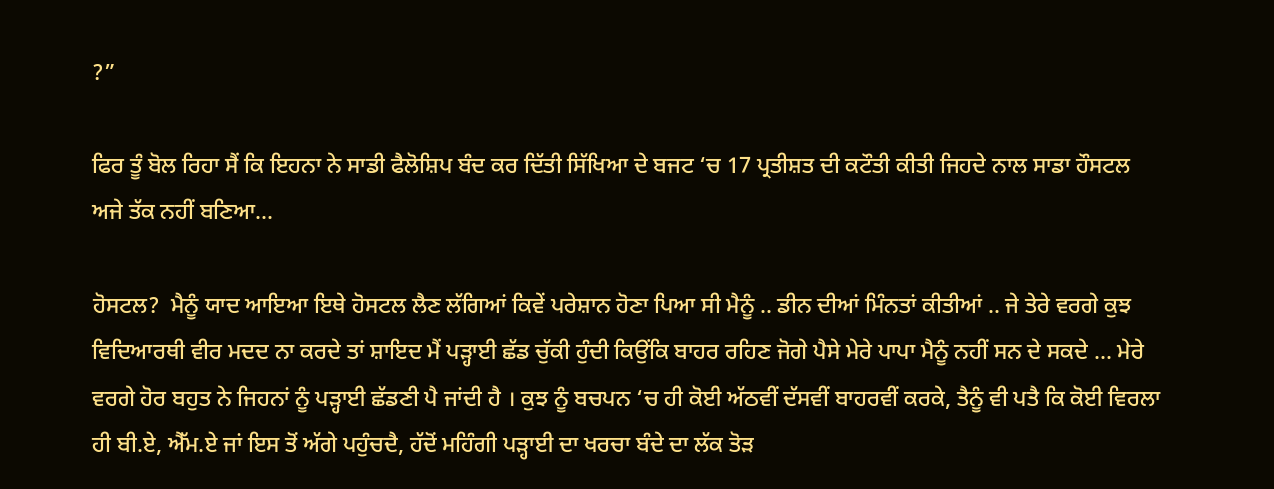?”

ਫਿਰ ਤੂੰ ਬੋਲ ਰਿਹਾ ਸੈਂ ਕਿ ਇਹਨਾ ਨੇ ਸਾਡੀ ਫੈਲੋਸ਼ਿਪ ਬੰਦ ਕਰ ਦਿੱਤੀ ਸਿੱਖਿਆ ਦੇ ਬਜਟ ‘ਚ 17 ਪ੍ਰਤੀਸ਼ਤ ਦੀ ਕਟੌਤੀ ਕੀਤੀ ਜਿਹਦੇ ਨਾਲ ਸਾਡਾ ਹੌਸਟਲ ਅਜੇ ਤੱਕ ਨਹੀਂ ਬਣਿਆ…

ਹੋਸਟਲ?  ਮੈਨੂੰ ਯਾਦ ਆਇਆ ਇਥੇ ਹੋਸਟਲ ਲੈਣ ਲੱਗਿਆਂ ਕਿਵੇਂ ਪਰੇਸ਼ਾਨ ਹੋਣਾ ਪਿਆ ਸੀ ਮੈਨੂੰ .. ਡੀਨ ਦੀਆਂ ਮਿੰਨਤਾਂ ਕੀਤੀਆਂ .. ਜੇ ਤੇਰੇ ਵਰਗੇ ਕੁਝ ਵਿਦਿਆਰਥੀ ਵੀਰ ਮਦਦ ਨਾ ਕਰਦੇ ਤਾਂ ਸ਼ਾਇਦ ਮੈਂ ਪੜ੍ਹਾਈ ਛੱਡ ਚੁੱਕੀ ਹੁੰਦੀ ਕਿਉਂਕਿ ਬਾਹਰ ਰਹਿਣ ਜੋਗੇ ਪੈਸੇ ਮੇਰੇ ਪਾਪਾ ਮੈਨੂੰ ਨਹੀਂ ਸਨ ਦੇ ਸਕਦੇ … ਮੇਰੇ ਵਰਗੇ ਹੋਰ ਬਹੁਤ ਨੇ ਜਿਹਨਾਂ ਨੂੰ ਪੜ੍ਹਾਈ ਛੱਡਣੀ ਪੈ ਜਾਂਦੀ ਹੈ । ਕੁਝ ਨੂੰ ਬਚਪਨ ‘ਚ ਹੀ ਕੋਈ ਅੱਠਵੀਂ ਦੱਸਵੀਂ ਬਾਹਰਵੀਂ ਕਰਕੇ, ਤੈਨੂੰ ਵੀ ਪਤੈ ਕਿ ਕੋਈ ਵਿਰਲਾ ਹੀ ਬੀ.ਏ, ਐੱਮ.ਏ ਜਾਂ ਇਸ ਤੋਂ ਅੱਗੇ ਪਹੁੰਚਦੈ, ਹੱਦੋਂ ਮਹਿੰਗੀ ਪੜ੍ਹਾਈ ਦਾ ਖਰਚਾ ਬੰਦੇ ਦਾ ਲੱਕ ਤੋੜ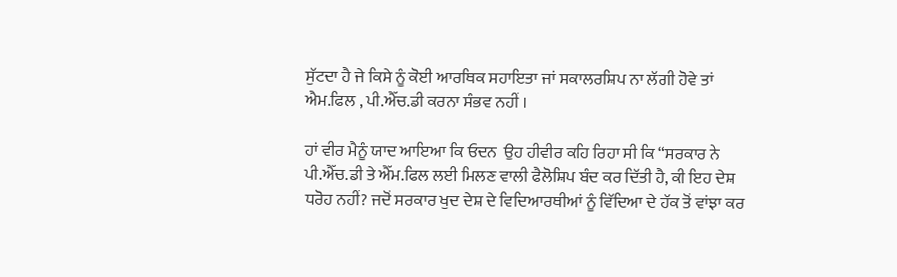ਸੁੱਟਦਾ ਹੈ ਜੇ ਕਿਸੇ ਨੂੰ ਕੋਈ ਆਰਥਿਕ ਸਹਾਇਤਾ ਜਾਂ ਸਕਾਲਰਸ਼ਿਪ ਨਾ ਲੱਗੀ ਹੋਵੇ ਤਾਂ ਐਮ.ਫਿਲ , ਪੀ.ਐੱਚ.ਡੀ ਕਰਨਾ ਸੰਭਵ ਨਹੀਂ ।

ਹਾਂ ਵੀਰ ਮੈਨੂੰ ਯਾਦ ਆਇਆ ਕਿ ਓਦਨ  ਉਹ ਹੀਵੀਰ ਕਹਿ ਰਿਹਾ ਸੀ ਕਿ “ਸਰਕਾਰ ਨੇ ਪੀ.ਐੱਚ.ਡੀ ਤੇ ਐੱਮ.ਫਿਲ ਲਈ ਮਿਲਣ ਵਾਲੀ ਫੈਲੋਸ਼ਿਪ ਬੰਦ ਕਰ ਦਿੱਤੀ ਹੈ, ਕੀ ਇਹ ਦੇਸ਼ ਧਰੋਹ ਨਹੀਂ? ਜਦੋਂ ਸਰਕਾਰ ਖੁਦ ਦੇਸ਼ ਦੇ ਵਿਦਿਆਰਥੀਆਂ ਨੂੰ ਵਿੱਦਿਆ ਦੇ ਹੱਕ ਤੋਂ ਵਾਂਝਾ ਕਰ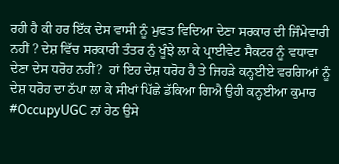ਰਹੀ ਹੈ ਕੀ ਹਰ ਇੱਕ ਦੇਸ ਵਾਸੀ ਨੂੰ ਮੁਫਤ ਵਿਦਿਆ ਦੇਣਾ ਸਰਕਾਰ ਦੀ ਜਿੰਮੇਵਾਰੀ ਨਹੀਂ ? ਦੇਸ਼ ਵਿੱਚ ਸਰਕਾਰੀ ਤੰਤਰ ਨੁੰ ਖੂੰਝੇ ਲਾ ਕੇ ਪ੍ਰਾਈਵੇਟ ਸੈਕਟਰ ਨੂੰ ਵਧਾਵਾ ਦੇਣਾ ਦੇਸ ਧਰੋਹ ਨਹੀਂ?  ਹਾਂ ਇਹ ਦੇਸ਼ ਧਰੋਹ ਹੈ ਤੇ ਜਿਹੜੇ ਕਨ੍ਹਈਏ ਵਰਗਿਆਂ ਨੂੰ ਦੇਸ਼ ਧਰੋਹ ਦਾ ਠੱਪਾ ਲਾ ਕੇ ਸੀਖਾਂ ਪਿੱਛੇ ਡੱਕਿਆ ਗਿਐ ਉਹੀ ਕਨ੍ਹਈਆ ਕੁਮਾਰ #OccupyUGC ਨਾਂ ਹੇਠ ਉਸੇ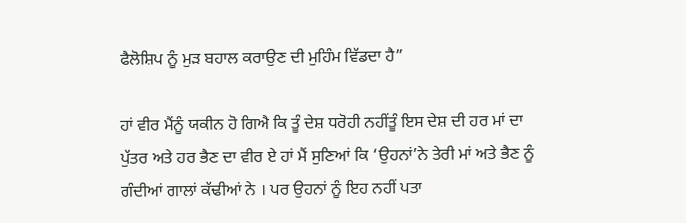ਫੈਲੋਸ਼ਿਪ ਨੂੰ ਮੁੜ ਬਹਾਲ ਕਰਾਉਣ ਦੀ ਮੁਹਿੰਮ ਵਿੱਡਦਾ ਹੈ”

ਹਾਂ ਵੀਰ ਮੈਂਨੂੰ ਯਕੀਨ ਹੋ ਗਿਐ ਕਿ ਤੂੰ ਦੇਸ਼ ਧਰੋਹੀ ਨਹੀਂਤੂੰ ਇਸ ਦੇਸ਼ ਦੀ ਹਰ ਮਾਂ ਦਾ ਪੁੱਤਰ ਅਤੇ ਹਰ ਭੈਣ ਦਾ ਵੀਰ ਏ ਹਾਂ ਮੈਂ ਸੁਣਿਆਂ ਕਿ ‘ਉਹਨਾਂ’ਨੇ ਤੇਰੀ ਮਾਂ ਅਤੇ ਭੈਣ ਨੂੰ ਗੰਦੀਆਂ ਗਾਲਾਂ ਕੱਢੀਆਂ ਨੇ । ਪਰ ਉਹਨਾਂ ਨੂੰ ਇਹ ਨਹੀਂ ਪਤਾ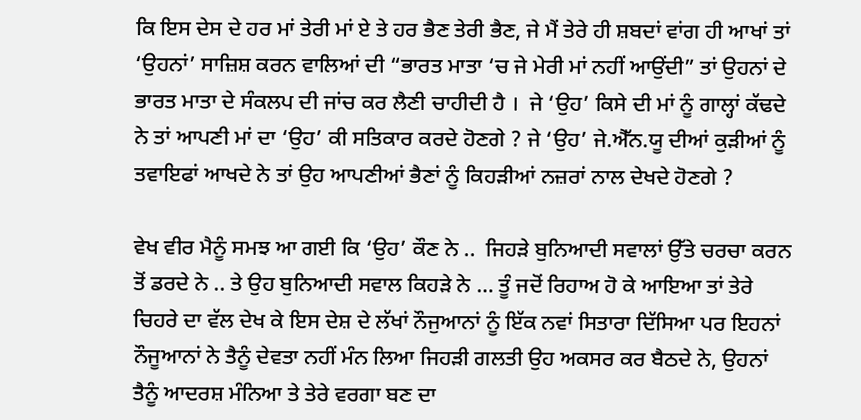ਕਿ ਇਸ ਦੇਸ ਦੇ ਹਰ ਮਾਂ ਤੇਰੀ ਮਾਂ ਏ ਤੇ ਹਰ ਭੈਣ ਤੇਰੀ ਭੈਣ, ਜੇ ਮੈਂ ਤੇਰੇ ਹੀ ਸ਼ਬਦਾਂ ਵਾਂਗ ਹੀ ਆਖਾਂ ਤਾਂ ‘ਉਹਨਾਂ’ ਸਾਜ਼ਿਸ਼ ਕਰਨ ਵਾਲਿਆਂ ਦੀ “ਭਾਰਤ ਮਾਤਾ ‘ਚ ਜੇ ਮੇਰੀ ਮਾਂ ਨਹੀਂ ਆਉਂਦੀ” ਤਾਂ ਉਹਨਾਂ ਦੇ ਭਾਰਤ ਮਾਤਾ ਦੇ ਸੰਕਲਪ ਦੀ ਜਾਂਚ ਕਰ ਲੈਣੀ ਚਾਹੀਦੀ ਹੈ ।  ਜੇ ‘ਉਹ’ ਕਿਸੇ ਦੀ ਮਾਂ ਨੂੰ ਗਾਲ੍ਹਾਂ ਕੱਢਦੇ ਨੇ ਤਾਂ ਆਪਣੀ ਮਾਂ ਦਾ ‘ਉਹ’ ਕੀ ਸਤਿਕਾਰ ਕਰਦੇ ਹੋਣਗੇ ? ਜੇ ‘ਉਹ’ ਜੇ.ਐੱਨ.ਯੂ ਦੀਆਂ ਕੁੜੀਆਂ ਨੂੰ ਤਵਾਇਫਾਂ ਆਖਦੇ ਨੇ ਤਾਂ ਉਹ ਆਪਣੀਆਂ ਭੈਣਾਂ ਨੂੰ ਕਿਹੜੀਆਂ ਨਜ਼ਰਾਂ ਨਾਲ ਦੇਖਦੇ ਹੋਣਗੇ ?

ਵੇਖ ਵੀਰ ਮੈਨੂੰ ਸਮਝ ਆ ਗਈ ਕਿ ‘ਉਹ’ ਕੌਣ ਨੇ ..  ਜਿਹੜੇ ਬੁਨਿਆਦੀ ਸਵਾਲਾਂ ਉੱਤੇ ਚਰਚਾ ਕਰਨ ਤੋਂ ਡਰਦੇ ਨੇ .. ਤੇ ਉਹ ਬੁਨਿਆਦੀ ਸਵਾਲ ਕਿਹੜੇ ਨੇ … ਤੂੰ ਜਦੋਂ ਰਿਹਾਅ ਹੋ ਕੇ ਆਇਆ ਤਾਂ ਤੇਰੇ ਚਿਹਰੇ ਦਾ ਵੱਲ ਦੇਖ ਕੇ ਇਸ ਦੇਸ਼ ਦੇ ਲੱਖਾਂ ਨੌਜੁਆਨਾਂ ਨੂੰ ਇੱਕ ਨਵਾਂ ਸਿਤਾਰਾ ਦਿੱਸਿਆ ਪਰ ਇਹਨਾਂ ਨੌਜੂਆਨਾਂ ਨੇ ਤੈਨੂੰ ਦੇਵਤਾ ਨਹੀਂ ਮੰਨ ਲਿਆ ਜਿਹੜੀ ਗਲਤੀ ਉਹ ਅਕਸਰ ਕਰ ਬੈਠਦੇ ਨੇ, ਉਹਨਾਂ ਤੈਨੂੰ ਆਦਰਸ਼ ਮੰਨਿਆ ਤੇ ਤੇਰੇ ਵਰਗਾ ਬਣ ਦਾ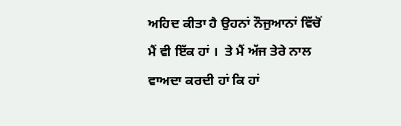ਅਹਿਦ ਕੀਤਾ ਹੈ ਉਹਨਾਂ ਨੌਜੁਆਨਾਂ ਵਿੱਚੋਂ ਮੈਂ ਵੀ ਇੱਕ ਹਾਂ ।  ਤੇ ਮੈਂ ਅੱਜ ਤੇਰੇ ਨਾਲ ਵਾਅਦਾ ਕਰਦੀ ਹਾਂ ਕਿ ਹਾਂ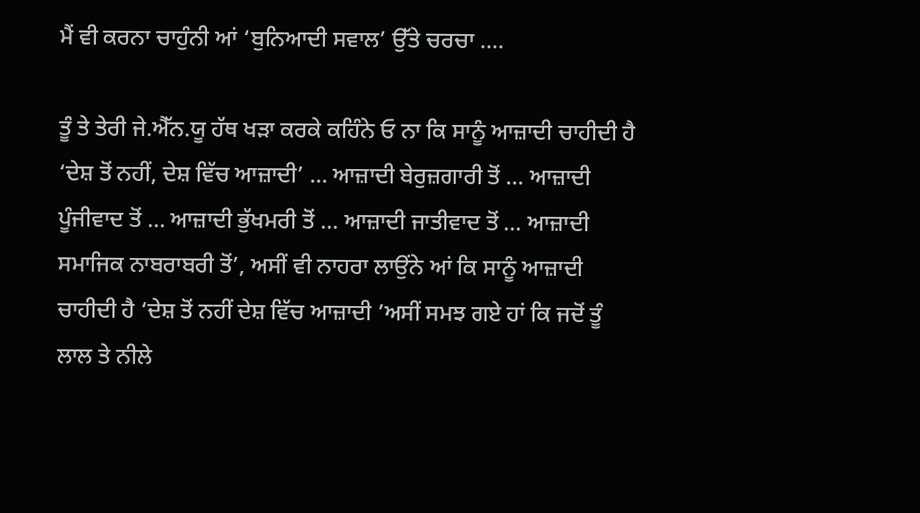ਮੈਂ ਵੀ ਕਰਨਾ ਚਾਹੁੰਨੀ ਆਂ ‘ਬੁਨਿਆਦੀ ਸਵਾਲ’ ਉੱਤੇ ਚਰਚਾ ….

ਤੂੰ ਤੇ ਤੇਰੀ ਜੇ.ਐੱਨ.ਯੂ ਹੱਥ ਖੜਾ ਕਰਕੇ ਕਹਿੰਨੇ ਓ ਨਾ ਕਿ ਸਾਨੂੰ ਆਜ਼ਾਦੀ ਚਾਹੀਦੀ ਹੈ ‘ਦੇਸ਼ ਤੋਂ ਨਹੀਂ, ਦੇਸ਼ ਵਿੱਚ ਆਜ਼ਾਦੀ’ … ਆਜ਼ਾਦੀ ਬੇਰੁਜ਼ਗਾਰੀ ਤੋਂ … ਆਜ਼ਾਦੀ ਪੂੰਜੀਵਾਦ ਤੋਂ … ਆਜ਼ਾਦੀ ਭੁੱਖਮਰੀ ਤੋਂ … ਆਜ਼ਾਦੀ ਜਾਤੀਵਾਦ ਤੋਂ … ਆਜ਼ਾਦੀ ਸਮਾਜਿਕ ਨਾਬਰਾਬਰੀ ਤੋਂ’, ਅਸੀਂ ਵੀ ਨਾਹਰਾ ਲਾਉਂਨੇ ਆਂ ਕਿ ਸਾਨੂੰ ਆਜ਼ਾਦੀ ਚਾਹੀਦੀ ਹੈ ‘ਦੇਸ਼ ਤੋਂ ਨਹੀਂ ਦੇਸ਼ ਵਿੱਚ ਆਜ਼ਾਦੀ ’ਅਸੀਂ ਸਮਝ ਗਏ ਹਾਂ ਕਿ ਜਦੋਂ ਤੂੰ ਲਾਲ ਤੇ ਨੀਲੇ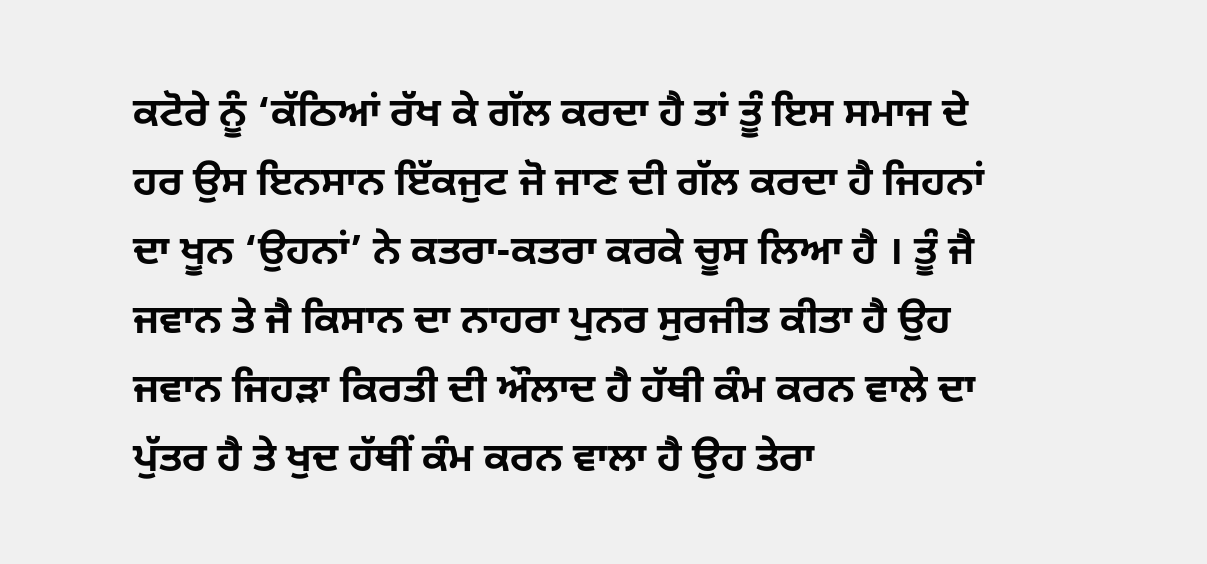ਕਟੋਰੇ ਨੂੰ ‘ਕੱਠਿਆਂ ਰੱਖ ਕੇ ਗੱਲ ਕਰਦਾ ਹੈ ਤਾਂ ਤੂੰ ਇਸ ਸਮਾਜ ਦੇ ਹਰ ਉਸ ਇਨਸਾਨ ਇੱਕਜੁਟ ਜੋ ਜਾਣ ਦੀ ਗੱਲ ਕਰਦਾ ਹੈ ਜਿਹਨਾਂ ਦਾ ਖੂਨ ‘ਉਹਨਾਂ’ ਨੇ ਕਤਰਾ-ਕਤਰਾ ਕਰਕੇ ਚੂਸ ਲਿਆ ਹੈ । ਤੂੰ ਜੈ ਜਵਾਨ ਤੇ ਜੈ ਕਿਸਾਨ ਦਾ ਨਾਹਰਾ ਪੁਨਰ ਸੁਰਜੀਤ ਕੀਤਾ ਹੈ ਉਹ ਜਵਾਨ ਜਿਹੜਾ ਕਿਰਤੀ ਦੀ ਔਲਾਦ ਹੈ ਹੱਥੀ ਕੰਮ ਕਰਨ ਵਾਲੇ ਦਾ ਪੁੱਤਰ ਹੈ ਤੇ ਖੁਦ ਹੱਥੀਂ ਕੰਮ ਕਰਨ ਵਾਲਾ ਹੈ ਉਹ ਤੇਰਾ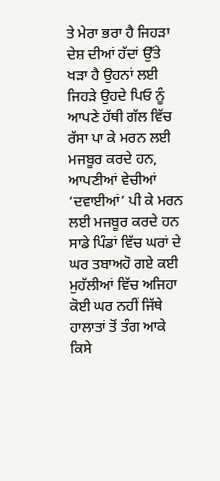ਤੇ ਮੇਰਾ ਭਰਾ ਹੈ ਜਿਹੜਾ ਦੇਸ਼ ਦੀਆਂ ਹੱਦਾਂ ਉੱਤੇ ਖੜਾ ਹੈ ਉਹਨਾਂ ਲਈ ਜਿਹੜੇ ਉਹਦੇ ਪਿਓ ਨੂੰ ਆਪਣੇ ਹੱਥੀ ਗੱਲ ਵਿੱਚ ਰੱਸਾ ਪਾ ਕੇ ਮਰਨ ਲਈ ਮਜਬੂਰ ਕਰਦੇ ਹਨ, ਆਪਣੀਆਂ ਵੇਚੀਆਂ ‘ਦਵਾਈਆਂ’ ਪੀ ਕੇ ਮਰਨ ਲਈ ਮਜਬੂਰ ਕਰਦੇ ਹਨ ਸਾਡੇ ਪਿੰਡਾਂ ਵਿੱਚ ਘਰਾਂ ਦੇ ਘਰ ਤਬਾਅਹੋ ਗਏ ਕਈ ਮੁਹੱਲੀਆਂ ਵਿੱਚ ਅਜਿਹਾ ਕੋਈ ਘਰ ਨਹੀਂ ਜਿੱਥੇ ਹਾਲਾਤਾਂ ਤੋਂ ਤੰਗ ਆਕੇ ਕਿਸੇ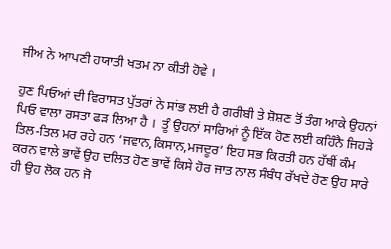ਜੀਅ ਨੇ ਆਪਣੀ ਹਯਾਤੀ ਖਤਮ ਨਾ ਕੀਤੀ ਹੋਵੇ ।

ਹੁਣ ਪਿਓਆਂ ਦੀ ਵਿਰਾਸਤ ਪੁੱਤਰਾਂ ਨੇ ਸਾਂਭ ਲਈ ਹੈ ਗਰੀਬੀ ਤੇ ਸ਼ੋਸ਼ਣ ਤੋਂ ਤੰਗ ਆਕੇ ਉਹਨਾਂ ਪਿਓ ਵਾਲਾ ਰਸਤਾ ਫੜ ਲਿਆ ਹੈ ।  ਤੂੰ ਉਹਨਾਂ ਸਾਰਿਆਂ ਨੂੰ ਇੱਕ ਹੋਣ ਲਈ ਕਹਿੰਨੈ ਜਿਹੜੇ ਤਿਲ-ਤਿਲ ਮਰ ਰਹੇ ਹਨ ‘ਜਵਾਨ,ਕਿਸਾਨ,ਮਜਦੂਰ’ ਇਹ ਸਭ ਕਿਰਤੀ ਹਨ ਹੱਥੀਂ ਕੰਮ ਕਰਨ ਵਾਲੇ ਭਾਵੇਂ ਉਹ ਦਲਿਤ ਹੋਣ ਭਾਵੇਂ ਕਿਸੇ ਹੋਰ ਜਾਤ ਨਾਲ ਸੰਬੰਧ ਰੱਖਦੇ ਹੋਣ ਉਹ ਸਾਰੇ ਹੀ ਉਹ ਲੋਕ ਹਨ ਜੋ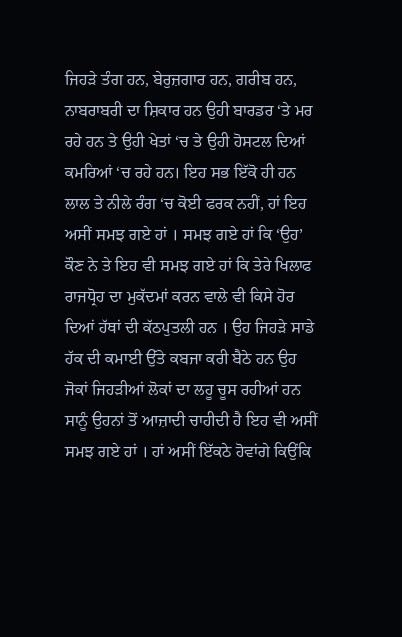ਜਿਹੜੇ ਤੰਗ ਹਨ, ਬੇਰੁਜ਼ਗਾਰ ਹਨ, ਗਰੀਬ ਹਨ, ਨਾਬਰਾਬਰੀ ਦਾ ਸ਼ਿਕਾਰ ਹਨ ਉਹੀ ਬਾਰਡਰ ‘ਤੇ ਮਰ ਰਹੇ ਹਨ ਤੇ ਉਹੀ ਖੇਤਾਂ ‘ਚ ਤੇ ਉਹੀ ਹੋਸਟਲ ਦਿਆਂ ਕਮਰਿਆਂ ‘ਚ ਰਹੇ ਹਨ। ਇਹ ਸਭ ਇੱਕੋ ਹੀ ਹਨ ਲਾਲ ਤੇ ਨੀਲੇ ਰੰਗ ‘ਚ ਕੋਈ ਫਰਕ ਨਹੀਂ, ਹਾਂ ਇਹ ਅਸੀਂ ਸਮਝ ਗਏ ਹਾਂ । ਸਮਝ ਗਏ ਹਾਂ ਕਿ ‘ਉਹ’ ਕੌਣ ਨੇ ਤੇ ਇਹ ਵੀ ਸਮਝ ਗਏ ਹਾਂ ਕਿ ਤੇਰੇ ਖਿਲਾਫ ਰਾਜਧ੍ਰੋਹ ਦਾ ਮੁਕੱਦਮਾਂ ਕਰਨ ਵਾਲੇ ਵੀ ਕਿਸੇ ਹੋਰ ਦਿਆਂ ਹੱਥਾਂ ਦੀ ਕੱਠਪੁਤਲੀ ਹਨ । ਉਹ ਜਿਹੜੇ ਸਾਡੇ ਹੱਕ ਦੀ ਕਮਾਈ ਉੱਤੇ ਕਬਜਾ ਕਰੀ ਬੈਠੇ ਹਨ ਉਹ ਜੋਕਾਂ ਜਿਹੜੀਆਂ ਲੋਕਾਂ ਦਾ ਲਹੂ ਚੂਸ ਰਹੀਆਂ ਹਨ ਸਾਨੂੰ ਉਹਨਾਂ ਤੋਂ ਆਜ਼ਾਦੀ ਚਾਹੀਦੀ ਹੈ ਇਹ ਵੀ ਅਸੀਂ ਸਮਝ ਗਏ ਹਾਂ । ਹਾਂ ਅਸੀਂ ਇੱਕਠੇ ਹੋਵਾਂਗੇ ਕਿਉਂਕਿ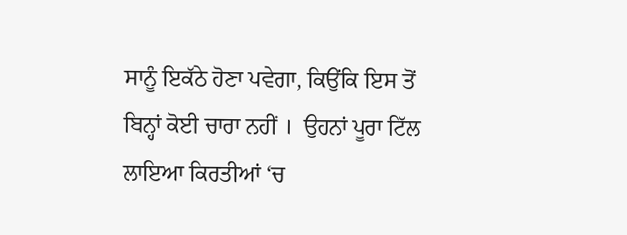ਸਾਨੂੰ ਇਕੱਠੇ ਹੋਣਾ ਪਵੇਗਾ, ਕਿਉਂਕਿ ਇਸ ਤੋਂ ਬਿਨ੍ਹਾਂ ਕੋਈ ਚਾਰਾ ਨਹੀਂ ।  ਉਹਨਾਂ ਪੂਰਾ ਟਿੱਲ ਲਾਇਆ ਕਿਰਤੀਆਂ ‘ਚ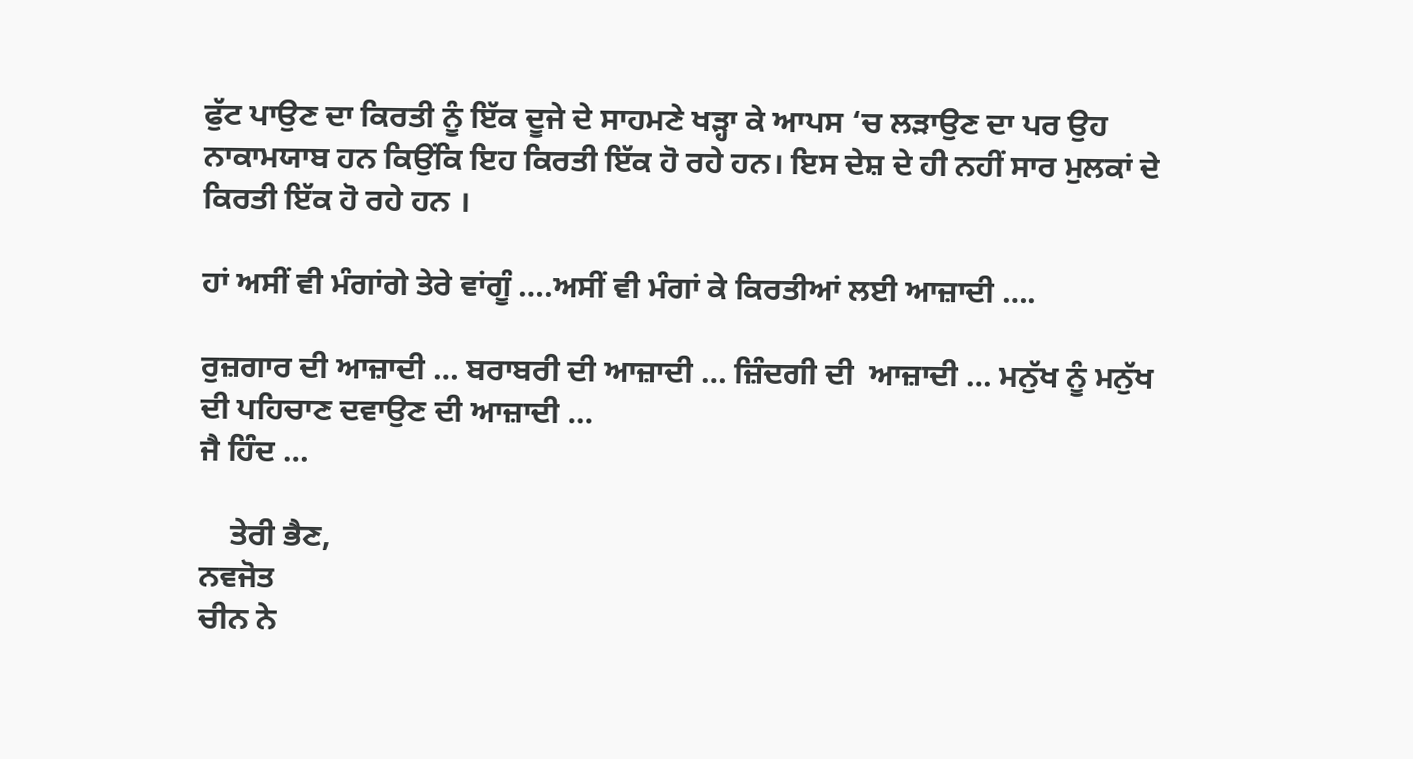ਫੁੱਟ ਪਾਉਣ ਦਾ ਕਿਰਤੀ ਨੂੰ ਇੱਕ ਦੂਜੇ ਦੇ ਸਾਹਮਣੇ ਖੜ੍ਹਾ ਕੇ ਆਪਸ ‘ਚ ਲੜਾਉਣ ਦਾ ਪਰ ਉਹ ਨਾਕਾਮਯਾਬ ਹਨ ਕਿਉਂਕਿ ਇਹ ਕਿਰਤੀ ਇੱਕ ਹੋ ਰਹੇ ਹਨ। ਇਸ ਦੇਸ਼ ਦੇ ਹੀ ਨਹੀਂ ਸਾਰ ਮੁਲਕਾਂ ਦੇ ਕਿਰਤੀ ਇੱਕ ਹੋ ਰਹੇ ਹਨ ।

ਹਾਂ ਅਸੀਂ ਵੀ ਮੰਗਾਂਗੇ ਤੇਰੇ ਵਾਂਗੂੰ ….ਅਸੀਂ ਵੀ ਮੰਗਾਂ ਕੇ ਕਿਰਤੀਆਂ ਲਈ ਆਜ਼ਾਦੀ ….

ਰੁਜ਼ਗਾਰ ਦੀ ਆਜ਼ਾਦੀ … ਬਰਾਬਰੀ ਦੀ ਆਜ਼ਾਦੀ … ਜ਼ਿੰਦਗੀ ਦੀ  ਆਜ਼ਾਦੀ … ਮਨੁੱਖ ਨੂੰ ਮਨੁੱਖ ਦੀ ਪਹਿਚਾਣ ਦਵਾਉਣ ਦੀ ਆਜ਼ਾਦੀ …
ਜੈ ਹਿੰਦ …

    ਤੇਰੀ ਭੈਣ,
ਨਵਜੋਤ
ਚੀਨ ਨੇ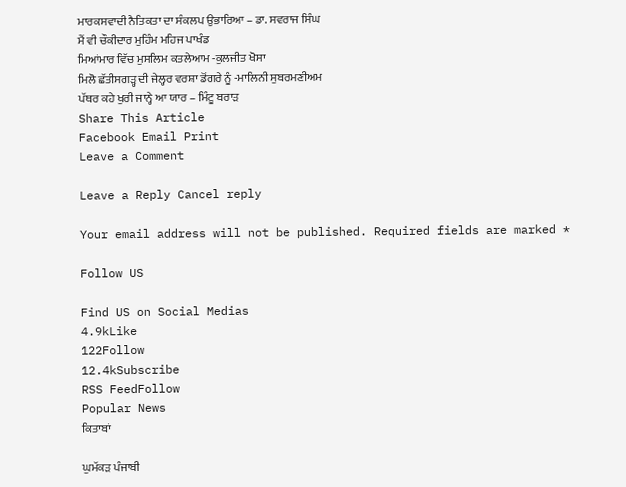ਮਾਰਕਸਵਾਦੀ ਨੈਤਿਕਤਾ ਦਾ ਸੰਕਲਪ ਉਭਾਰਿਆ – ਡਾ. ਸਵਰਾਜ ਸਿੰਘ
ਮੈਂ ਵੀ ਚੌਕੀਦਾਰ ਮੁਹਿੰਮ ਮਹਿਜ ਪਾਖੰਡ
ਮਿਆਂਮਾਰ ਵਿੱਚ ਮੁਸਲਿਮ ਕਤਲੇਆਮ -ਕੁਲਜੀਤ ਖੋਸਾ
ਮਿਲੋ ਛੱਤੀਸਗੜ੍ਹ ਦੀ ਜੇਲ੍ਹਰ ਵਰਸ਼ਾ ਡੋਂਗਰੇ ਨੂੰ -ਮਾਲਿਨੀ ਸੁਬਰਮਣੀਅਮ
ਪੱਥਰ ਕਹੇ ਖੁਰੀ ਜਾਨ੍ਹੇ ਆ ਯਾਰ – ਮਿੰਟੂ ਬਰਾੜ
Share This Article
Facebook Email Print
Leave a Comment

Leave a Reply Cancel reply

Your email address will not be published. Required fields are marked *

Follow US

Find US on Social Medias
4.9kLike
122Follow
12.4kSubscribe
RSS FeedFollow
Popular News
ਕਿਤਾਬਾਂ

ਘੁਮੱਕੜ ਪੰਜਾਬੀ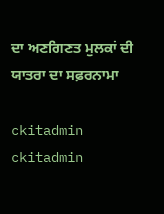ਦਾ ਅਣਗਿਣਤ ਮੁਲਕਾਂ ਦੀ ਯਾਤਰਾ ਦਾ ਸਫ਼ਰਨਾਮਾ

ckitadmin
ckitadmin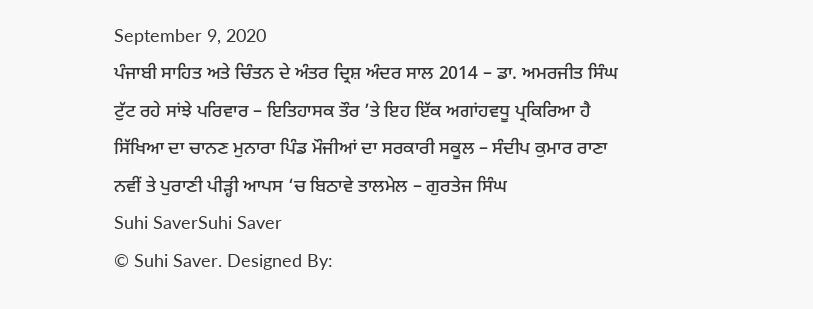September 9, 2020
ਪੰਜਾਬੀ ਸਾਹਿਤ ਅਤੇ ਚਿੰਤਨ ਦੇ ਅੰਤਰ ਦ੍ਰਿਸ਼ ਅੰਦਰ ਸਾਲ 2014 – ਡਾ. ਅਮਰਜੀਤ ਸਿੰਘ
ਟੁੱਟ ਰਹੇ ਸਾਂਝੇ ਪਰਿਵਾਰ – ਇਤਿਹਾਸਕ ਤੌਰ ’ਤੇ ਇਹ ਇੱਕ ਅਗਾਂਹਵਧੂ ਪ੍ਰਕਿਰਿਆ ਹੈ
ਸਿੱਖਿਆ ਦਾ ਚਾਨਣ ਮੁਨਾਰਾ ਪਿੰਡ ਮੌਜੀਆਂ ਦਾ ਸਰਕਾਰੀ ਸਕੂਲ – ਸੰਦੀਪ ਕੁਮਾਰ ਰਾਣਾ
ਨਵੀਂ ਤੇ ਪੁਰਾਣੀ ਪੀੜ੍ਹੀ ਆਪਸ ‘ਚ ਬਿਠਾਵੇ ਤਾਲਮੇਲ – ਗੁਰਤੇਜ ਸਿੰਘ
Suhi SaverSuhi Saver
© Suhi Saver. Designed By: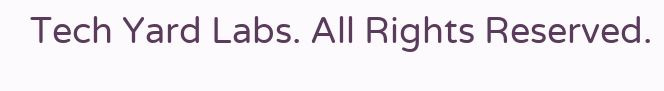Tech Yard Labs. All Rights Reserved.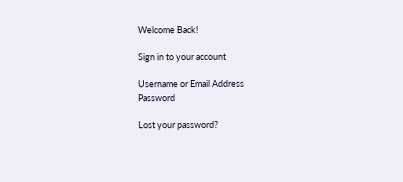Welcome Back!

Sign in to your account

Username or Email Address
Password

Lost your password?